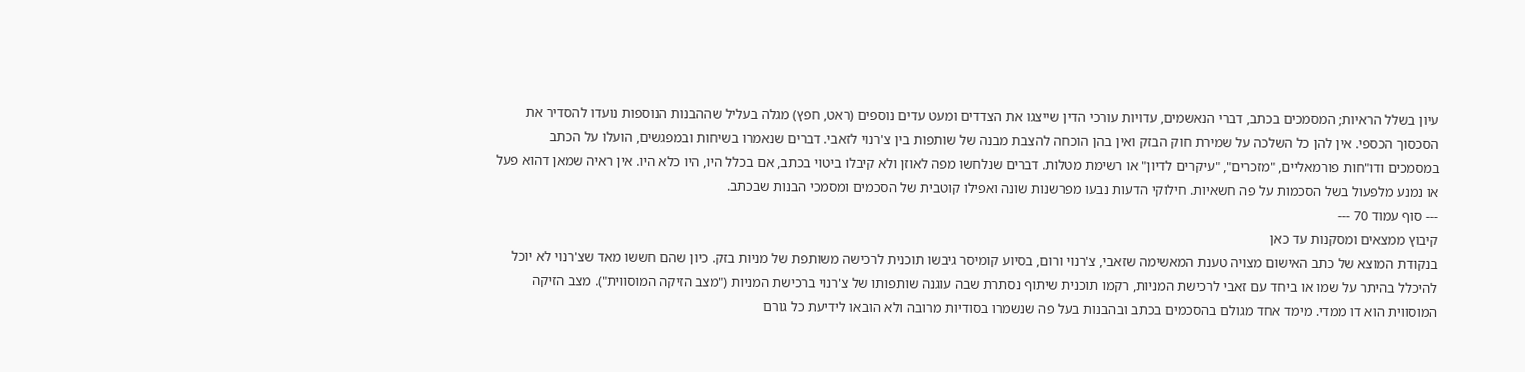עיון בשלל הראיות; המסמכים בכתב, דברי הנאשמים, עדויות עורכי הדין שייצגו את הצדדים ומעט עדים נוספים (ראט, חפץ) מגלה בעליל שההבנות הנוספות נועדו להסדיר את הסכסוך הכספי. אין להן כל השלכה על שמירת חוק הבזק ואין בהן הוכחה להצבת מבנה של שותפות בין צ'רנוי לזאבי. דברים שנאמרו בשיחות ובמפגשים, הועלו על הכתב במסמכים ודו"חות פורמאליים, "מזכרים", "עיקרים לדיון" או רשימת מטלות. דברים שנלחשו מפה לאוזן ולא קיבלו ביטוי בכתב, אם בכלל היו, היו כלא היו. אין ראיה שמאן דהוא פעל או נמנע מלפעול בשל הסכמות על פה חשאיות. חילוקי הדעות נבעו מפרשנות שונה ואפילו קוטבית של הסכמים ומסמכי הבנות שבכתב.
--- סוף עמוד 70 ---
קיבוץ ממצאים ומסקנות עד כאן
בנקודת המוצא של כתב האישום מצויה טענת המאשימה שזאבי, צ'רנוי ורום, בסיוע קומיסר גיבשו תוכנית לרכישה משותפת של מניות בזק. כיון שהם חששו מאד שצ'רנוי לא יוכל להיכלל בהיתר על שמו או ביחד עם זאבי לרכישת המניות, רקמו תוכנית שיתוף נסתרת שבה עוגנה שותפותו של צ'רנוי ברכישת המניות ("מצב הזיקה המוסווית"). מצב הזיקה המוסווית הוא דו ממדי. מימד אחד מגולם בהסכמים בכתב ובהבנות בעל פה שנשמרו בסודיות מרובה ולא הובאו לידיעת כל גורם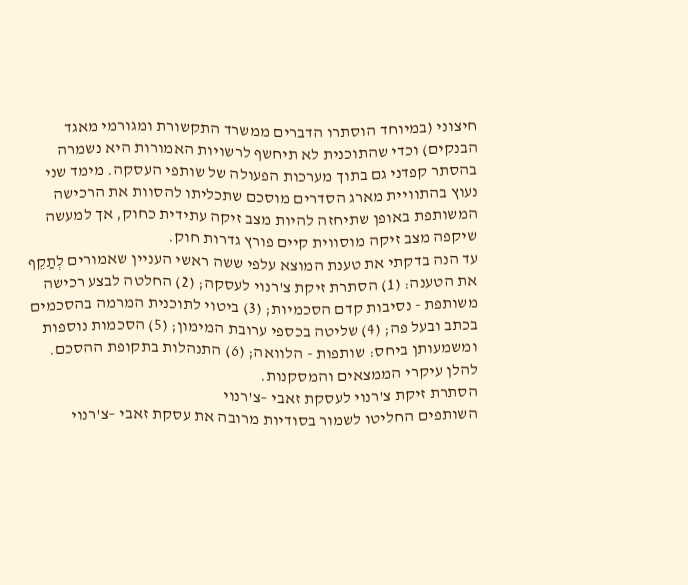חיצוני (במיוחד הוסתרו הדברים ממשרד התקשורת ומגורמי מאגד הבנקים) וכדי שהתוכנית לא תיחשף לרשויות האמורות היא נשמרה בהסתר קפדני גם בתוך מערכות הפעולה של שותפי העסקה. מימד שני נעוץ בהתוויית מארג הסדרים מוסכם שתכליתו להסוות את הרכישה המשותפת באופן שתיחזה להיות מצב זיקה עתידית כחוק, אך למעשה שיקפה מצב זיקה מוסווית קיים פורץ גדרות חוק.
עד הנה בדקתי את טענת המוצא עלפי ששה ראשי העניין שאמורים לְתַקֵף את הטענה: (1) הסתרת זיקת צ'רנוי לעסקה; (2) החלטה לבצע רכישה משותפת - נסיבות קדם הסכמיות; (3) ביטוי לתוכנית המרמה בהסכמים בכתב ובעל פה; (4) שליטה בכספי ערובת המימון; (5) הסכמות נוספות ומשמעותן ביחס: שותפות - הלוואה; (6) התנהלות בתקופת ההסכם.
להלן עיקרי הממצאים והמסקנות.
הסתרת זיקת צ'רנוי לעסקת זאבי –צ'רנוי
השותפים החליטו לשמור בסודיות מרובה את עסקת זאבי –צ'רנוי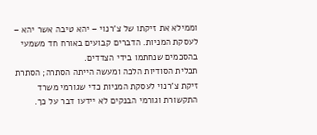וממילא את זיקתו של צ'רנוי – יהא טיבה אשר יהא – לעסקת המניות. הדברים קבועים באורח חד משמעי בהסכמים שנחתמו בידי הצדדים.
תכלית הסודיות הלכה ומעשה הייתה הסתרה; הסתרת זיקת צ'רנוי לעסקת המניות כדי שגורמי משרד התקשורת וגורמי הבנקים לא יידעו דבר על כך.